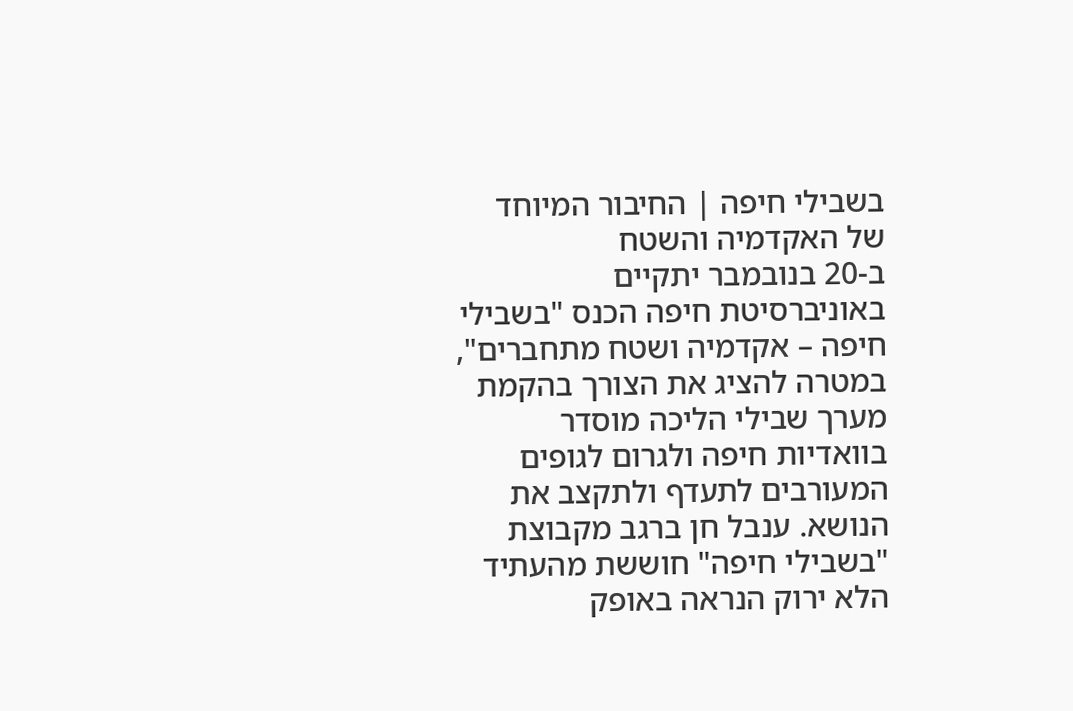בשבילי חיפה | החיבור המיוחד של האקדמיה והשטח
ב-20 בנובמבר יתקיים באוניברסיטת חיפה הכנס "בשבילי חיפה – אקדמיה ושטח מתחברים", במטרה להציג את הצורך בהקמת מערך שבילי הליכה מוסדר בוואדיות חיפה ולגרום לגופים המעורבים לתעדף ולתקצב את הנושא. ענבל חן ברגב מקבוצת "בשבילי חיפה" חוששת מהעתיד הלא ירוק הנראה באופק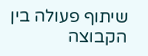שיתוף פעולה בין הקבוצה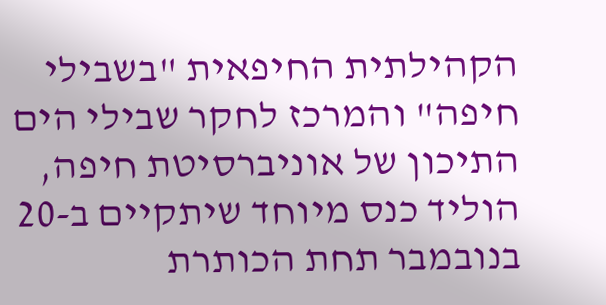הקהילתית החיפאית "בשבילי חיפה" והמרכז לחקר שבילי הים התיכון של אוניברסיטת חיפה, הוליד כנס מיוחד שיתקיים ב-20 בנובמבר תחת הכותרת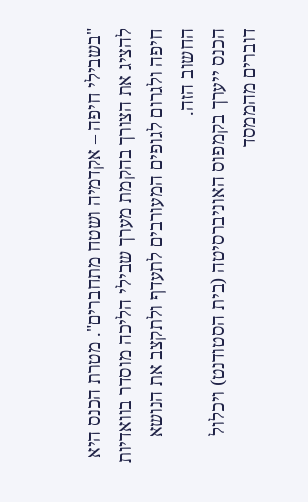"בשבילי חיפה – אקדמיה ושטח מתחברים". מטרת הכנס היא להציג את הצורך בהקמת מערך שבילי הליכה מוסדר בוואדיות חיפה ולגרום לגופים המעורבים לתעדף ולתקצב את הנושא החשוב הזה.
הכנס ייערך בקמפוס האוניברסיטה (בית הסטודנט) ויכלול דוברים מהממסד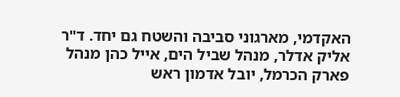האקדמי, מארגוני סביבה והשטח גם יחד. ד"ר אליק אדלר, מנהל שביל הים, אייל כהן מנהל פארק הכרמל, יובל אדמון ראש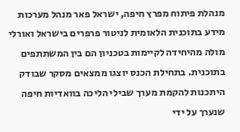מנהלת פיתוח מפרץ חיפה, ישראל פאר מנהל מערכות מידע בתוכנית הלאומית לניטור פרפרים בישראל ואורלי מולה מהיחידה לקיימות בטכניון הם בין המשתתפים בתוכנית. בתחילת הכנס יוצגו ממצאים מסקר שבודק היתכנות להקמת מערך שבילי הליכה בוואדיות חיפה שנערך על ידי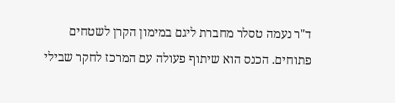ד"ר נעמה טסלר מחברת ליגם במימון הקרן לשטחים פתוחים. הכנס הוא שיתוף פעולה עם המרכז לחקר שבילי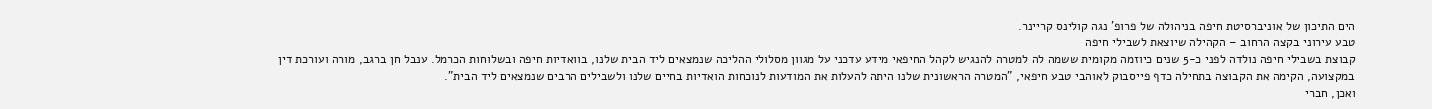הים התיכון של אוניברסיטת חיפה בניהולה של פרופ' נגה קולינס קריינר.
טבע עירוני בקצה הרחוב – הקהילה שיוצאת לשבילי חיפה
קבוצת בשבילי חיפה נולדה לפני כ-5 שנים כיוזמה מקומית ששמה לה למטרה להנגיש לקהל החיפאי מידע עדכני על מגוון מסלולי ההליכה שנמצאים ליד הבית שלנו, בוואדיות חיפה ובשלוחות הכרמל. ענבל חן ברגב, מורה ועורכת דין במקצועה, הקימה את הקבוצה בתחילה כדף פייסבוק לאוהבי טבע חיפאי, "המטרה הראשונית שלנו היתה להעלות את המודעות לנוכחות הואדיות בחיים שלנו ולשבילים הרבים שנמצאים ליד הבית".
ואכן, חברי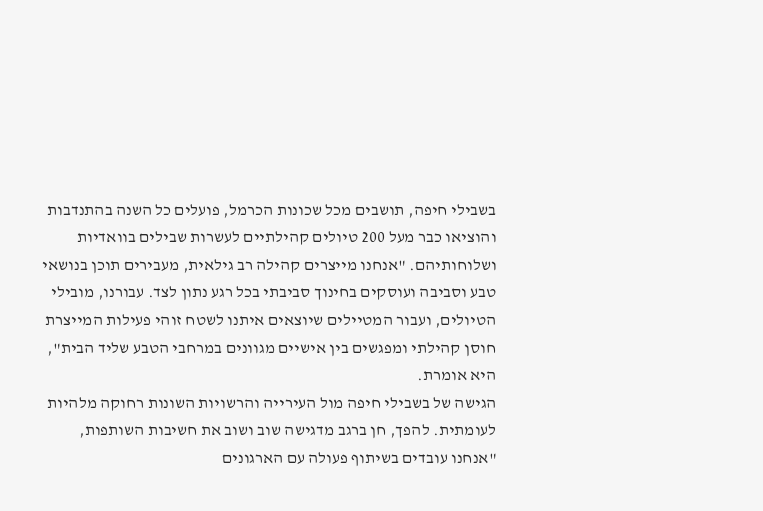בשבילי חיפה, תושבים מכל שכונות הכרמל, פועלים כל השנה בהתנדבות והוציאו כבר מעל 200 טיולים קהילתיים לעשרות שבילים בוואדיות ושלוחותיהם. "אנחנו מייצרים קהילה רב גילאית, מעבירים תוכן בנושאי טבע וסביבה ועוסקים בחינוך סביבתי בכל רגע נתון לצד. עבורנו, מובילי הטיולים, ועבור המטיילים שיוצאים איתנו לשטח זוהי פעילות המייצרת חוסן קהילתי ומפגשים בין אישיים מגוונים במרחבי הטבע שליד הבית", היא אומרת.
הגישה של בשבילי חיפה מול העירייה והרשויות השונות רחוקה מלהיות לעומתית. להפך, חן ברגב מדגישה שוב ושוב את חשיבות השותפות, "אנחנו עובדים בשיתוף פעולה עם הארגונים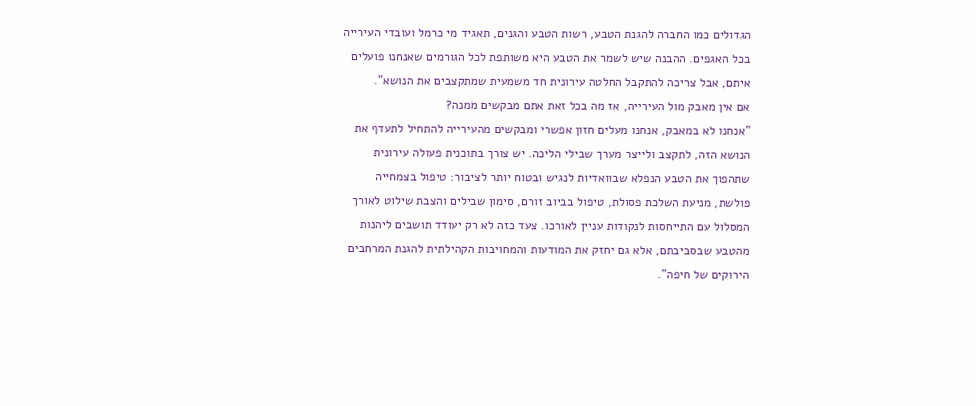הגדולים כמו החברה להגנת הטבע, רשות הטבע והגנים, תאגיד מי כרמל ועובדי העירייה בכל האגפים. ההבנה שיש לשמר את הטבע היא משותפת לכל הגורמים שאנחנו פועלים איתם, אבל צריכה להתקבל החלטה עירונית חד משמעית שמתקצבים את הנושא".
אם אין מאבק מול העירייה, אז מה בכל זאת אתם מבקשים ממנה?
"אנחנו לא במאבק, אנחנו מעלים חזון אפשרי ומבקשים מהעירייה להתחיל לתעדף את הנושא הזה, לתקצב ולייצר מערך שבילי הליכה. יש צורך בתוכנית פעולה עירונית שתהפוך את הטבע הנפלא שבוואדיות לנגיש ובטוח יותר לציבור: טיפול בצמחייה פולשת, מניעת השלכת פסולת, טיפול בביוב זורם, סימון שבילים והצבת שילוט לאורך המסלול עם התייחסות לנקודות עניין לאורכו. צעד כזה לא רק יעודד תושבים ליהנות מהטבע שבסביבתם, אלא גם יחזק את המודעות והמחויבות הקהילתית להגנת המרחבים הירוקים של חיפה".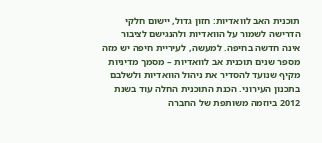תוכנית האב לוואדיות: חזון גדול, יישום חלקי
הדרישה לשמור על הוואדיות ולהנגישם לציבור אינה חדשה בחיפה. למעשה, לעיריית חיפה יש מזה מספר שנים תוכנית אב לוואדיות – מסמך מדיניות מקיף שנועד להסדיר את ניהול הוואדיות ולשלבם בתכנון העירוני. הכנת התוכנית החלה עוד בשנת 2012 ביוזמה משותפת של החברה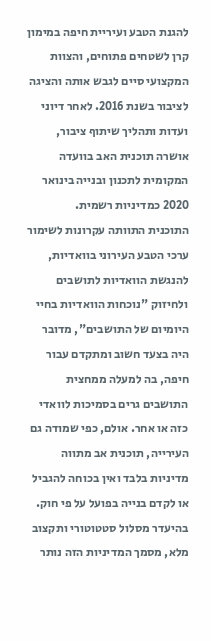להגנת הטבע ועיריית חיפה במימון קרן לשטחים פתוחים, והצוות המקצועי סיים לגבש אותה והציגה לציבור בשנת 2016. לאחר דיוני ועדות ותהליך שיתוף ציבור, אושרה תוכנית האב בוועדה המקומית לתכנון ובנייה בינואר 2020 כמדיניות רשמית.
התוכנית התוותה עקרונות לשימור ערכי הטבע העירוני בוואדיות, להנגשת הוואדיות לתושבים ולחיזוק "נוכחות הוואדיות בחיי היומיום של התושבים", מדובר היה בצעד חשוב ומתקדם עבור חיפה, בה למעלה ממחצית התושבים גרים בסמיכות לוואדי כזה או אחר. אולם, כפי שמודה גם העירייה, תוכנית אב מתווה מדיניות בלבד ואין בכוחה להגביל או לקדם בנייה בפועל על פי חוק. בהיעדר מסלול סטטוטורי ותקצוב מלא, מסמך המדיניות הזה נותר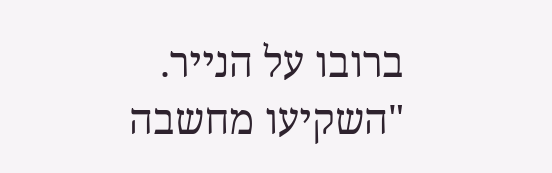ברובו על הנייר. "השקיעו מחשבה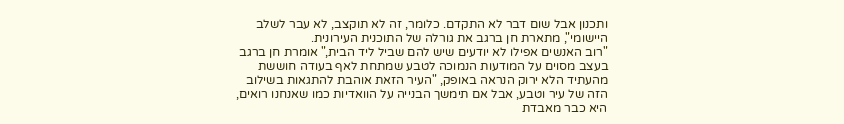ותכנון אבל שום דבר לא התקדם. כלומר, זה לא תוקצב, לא עבר לשלב היישומי", מתארת חן ברגב את גורלה של התוכנית העירונית.
"רוב האנשים אפילו לא יודעים שיש להם שביל ליד הבית," אומרת חן ברגב בעצב מסוים על המודעות הנמוכה לטבע שמתחת לאף בעודה חוששת מהעתיד הלא ירוק הנראה באופק, "העיר הזאת אוהבת להתגאות בשילוב הזה של עיר וטבע, אבל אם תימשך הבנייה על הוואדיות כמו שאנחנו רואים, היא כבר מאבדת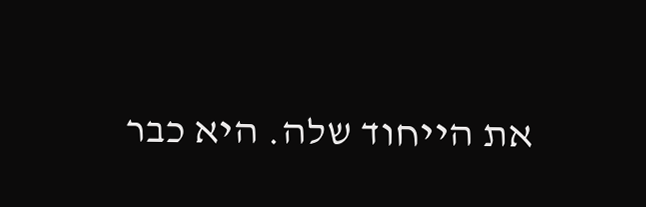את הייחוד שלה. היא כבר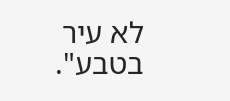לא עיר בטבע".